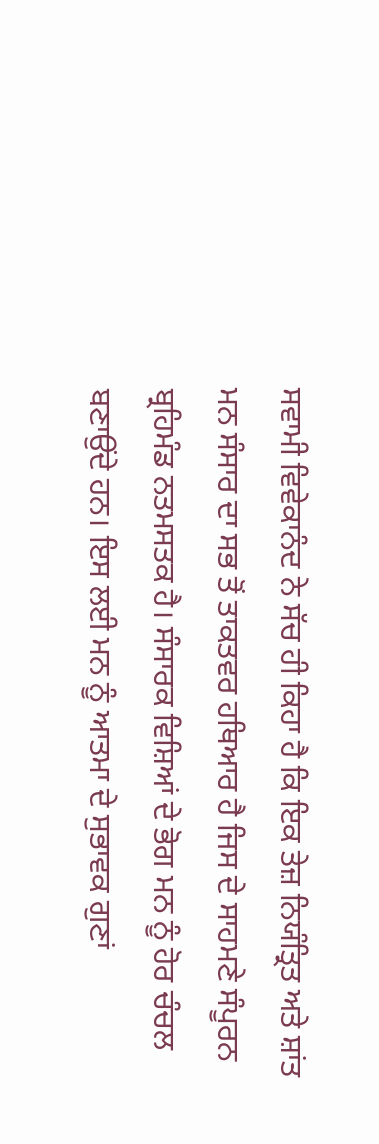ਸਵਾਮੀ ਵਿਵੇਕਾਨੰਦ ਨੇ ਸੱਚ ਹੀ ਕਿਹਾ ਹੈ ਕਿ ਇਕ ਤੇਜ਼ ਨਿਯੰਤ੍ਰਿਤ ਅਤੇ ਸ਼ਾਂਤ ਮਨ ਸੰਸਾਰ ਦਾ ਸਭ ਤੋਂ ਤਾਕਤਵਰ ਹਥਿਆਰ ਹੈ ਜਿਸ ਦੇ ਸਾਹਮਣੇ ਸੰਪੂਰਨ ਬ੍ਰਹਿਮੰਡ ਨਤਮਸਤਕ ਹੈ। ਸੰਸਾਰਕ ਵਿਸ਼ਿਆਂ ਦੇ ਭੋਗ ਮਨ ਨੂੰ ਹੋਰ ਚੰਚਲ ਬਣਾਉਂਦੇ ਹਨ। ਇਸ ਲਈ ਮਨ ਨੂੰ ਆਤਮਾ ਦੇ ਸੁਭਾਵਕ ਗੁਣਾਂ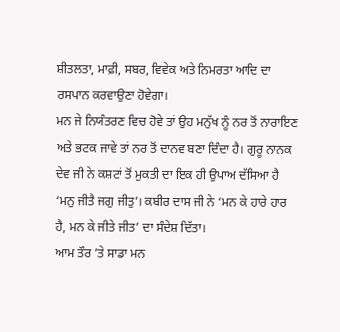ਸ਼ੀਤਲਤਾ, ਮਾਫ਼ੀ, ਸਬਰ, ਵਿਵੇਕ ਅਤੇ ਨਿਮਰਤਾ ਆਦਿ ਦਾ ਰਸਪਾਨ ਕਰਵਾਉਣਾ ਹੋਵੇਗਾ।
ਮਨ ਜੇ ਨਿਯੰਤਰਣ ਵਿਚ ਹੋਵੇ ਤਾਂ ਉਹ ਮਨੁੱਖ ਨੂੰ ਨਰ ਤੋਂ ਨਾਰਾਇਣ ਅਤੇ ਭਟਕ ਜਾਵੇ ਤਾਂ ਨਰ ਤੋਂ ਦਾਨਵ ਬਣਾ ਦਿੰਦਾ ਹੈ। ਗੁਰੂ ਨਾਨਕ ਦੇਵ ਜੀ ਨੇ ਕਸ਼ਟਾਂ ਤੋਂ ਮੁਕਤੀ ਦਾ ਇਕ ਹੀ ਉਪਾਅ ਦੱਸਿਆ ਹੈ ‘ਮਨੁ ਜੀਤੈ ਜਗੁ ਜੀਤੁ’। ਕਬੀਰ ਦਾਸ ਜੀ ਨੇ ‘ਮਨ ਕੇ ਹਾਰੇ ਹਾਰ ਹੈ, ਮਨ ਕੇ ਜੀਤੇ ਜੀਤ’ ਦਾ ਸੰਦੇਸ਼ ਦਿੱਤਾ।
ਆਮ ਤੌਰ ’ਤੇ ਸਾਡਾ ਮਨ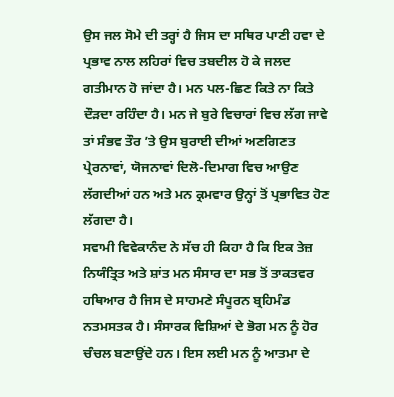ਉਸ ਜਲ ਸੋਮੇ ਦੀ ਤਰ੍ਹਾਂ ਹੈ ਜਿਸ ਦਾ ਸਥਿਰ ਪਾਣੀ ਹਵਾ ਦੇ ਪ੍ਰਭਾਵ ਨਾਲ ਲਹਿਰਾਂ ਵਿਚ ਤਬਦੀਲ ਹੋ ਕੇ ਜਲਦ ਗਤੀਮਾਨ ਹੋ ਜਾਂਦਾ ਹੈ। ਮਨ ਪਲ-ਛਿਣ ਕਿਤੇ ਨਾ ਕਿਤੇ ਦੌੜਦਾ ਰਹਿੰਦਾ ਹੈ। ਮਨ ਜੇ ਬੁਰੇ ਵਿਚਾਰਾਂ ਵਿਚ ਲੱਗ ਜਾਵੇ ਤਾਂ ਸੰਭਵ ਤੌਰ ’ਤੇ ਉਸ ਬੁਰਾਈ ਦੀਆਂ ਅਣਗਿਣਤ ਪ੍ਰੇਰਨਾਵਾਂ, ਯੋਜਨਾਵਾਂ ਦਿਲੋ-ਦਿਮਾਗ ਵਿਚ ਆਉਣ ਲੱਗਦੀਆਂ ਹਨ ਅਤੇ ਮਨ ਕ੍ਰਮਵਾਰ ਉਨ੍ਹਾਂ ਤੋਂ ਪ੍ਰਭਾਵਿਤ ਹੋਣ ਲੱਗਦਾ ਹੈ।
ਸਵਾਮੀ ਵਿਵੇਕਾਨੰਦ ਨੇ ਸੱਚ ਹੀ ਕਿਹਾ ਹੈ ਕਿ ਇਕ ਤੇਜ਼ ਨਿਯੰਤ੍ਰਿਤ ਅਤੇ ਸ਼ਾਂਤ ਮਨ ਸੰਸਾਰ ਦਾ ਸਭ ਤੋਂ ਤਾਕਤਵਰ ਹਥਿਆਰ ਹੈ ਜਿਸ ਦੇ ਸਾਹਮਣੇ ਸੰਪੂਰਨ ਬ੍ਰਹਿਮੰਡ ਨਤਮਸਤਕ ਹੈ। ਸੰਸਾਰਕ ਵਿਸ਼ਿਆਂ ਦੇ ਭੋਗ ਮਨ ਨੂੰ ਹੋਰ ਚੰਚਲ ਬਣਾਉਂਦੇ ਹਨ। ਇਸ ਲਈ ਮਨ ਨੂੰ ਆਤਮਾ ਦੇ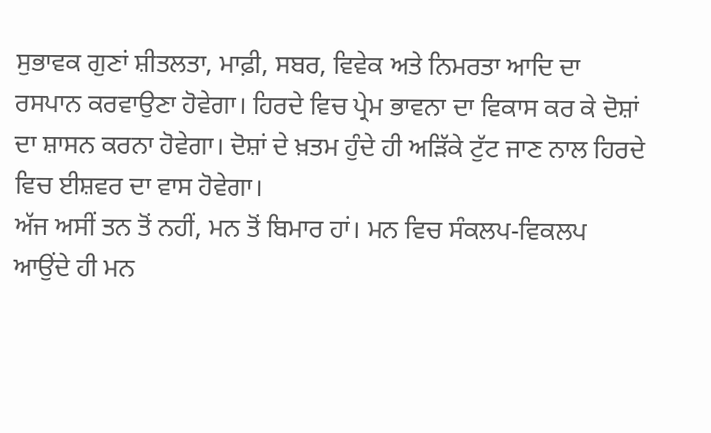ਸੁਭਾਵਕ ਗੁਣਾਂ ਸ਼ੀਤਲਤਾ, ਮਾਫ਼ੀ, ਸਬਰ, ਵਿਵੇਕ ਅਤੇ ਨਿਮਰਤਾ ਆਦਿ ਦਾ ਰਸਪਾਨ ਕਰਵਾਉਣਾ ਹੋਵੇਗਾ। ਹਿਰਦੇ ਵਿਚ ਪ੍ਰੇਮ ਭਾਵਨਾ ਦਾ ਵਿਕਾਸ ਕਰ ਕੇ ਦੋਸ਼ਾਂ ਦਾ ਸ਼ਾਸਨ ਕਰਨਾ ਹੋਵੇਗਾ। ਦੋਸ਼ਾਂ ਦੇ ਖ਼ਤਮ ਹੁੰਦੇ ਹੀ ਅੜਿੱਕੇ ਟੁੱਟ ਜਾਣ ਨਾਲ ਹਿਰਦੇ ਵਿਚ ਈਸ਼ਵਰ ਦਾ ਵਾਸ ਹੋਵੇਗਾ।
ਅੱਜ ਅਸੀਂ ਤਨ ਤੋਂ ਨਹੀਂ, ਮਨ ਤੋਂ ਬਿਮਾਰ ਹਾਂ। ਮਨ ਵਿਚ ਸੰਕਲਪ-ਵਿਕਲਪ ਆਉਂਦੇ ਹੀ ਮਨ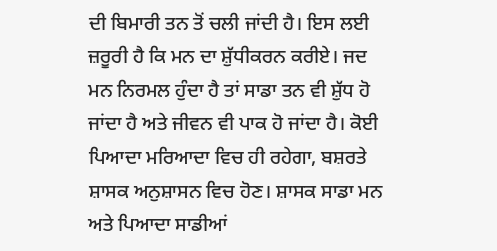ਦੀ ਬਿਮਾਰੀ ਤਨ ਤੋਂ ਚਲੀ ਜਾਂਦੀ ਹੈ। ਇਸ ਲਈ ਜ਼ਰੂਰੀ ਹੈ ਕਿ ਮਨ ਦਾ ਸ਼ੁੱਧੀਕਰਨ ਕਰੀਏ। ਜਦ ਮਨ ਨਿਰਮਲ ਹੁੰਦਾ ਹੈ ਤਾਂ ਸਾਡਾ ਤਨ ਵੀ ਸ਼ੁੱਧ ਹੋ ਜਾਂਦਾ ਹੈ ਅਤੇ ਜੀਵਨ ਵੀ ਪਾਕ ਹੋ ਜਾਂਦਾ ਹੈ। ਕੋਈ ਪਿਆਦਾ ਮਰਿਆਦਾ ਵਿਚ ਹੀ ਰਹੇਗਾ, ਬਸ਼ਰਤੇ ਸ਼ਾਸਕ ਅਨੁਸ਼ਾਸਨ ਵਿਚ ਹੋਣ। ਸ਼ਾਸਕ ਸਾਡਾ ਮਨ ਅਤੇ ਪਿਆਦਾ ਸਾਡੀਆਂ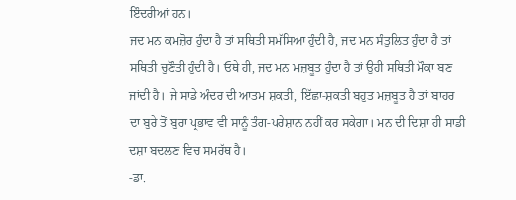ਇੰਦਰੀਆਂ ਹਨ।
ਜਦ ਮਨ ਕਮਜ਼ੋਰ ਹੁੰਦਾ ਹੈ ਤਾਂ ਸਥਿਤੀ ਸਮੱਸਿਆ ਹੁੰਦੀ ਹੈ, ਜਦ ਮਨ ਸੰਤੁਲਿਤ ਹੁੰਦਾ ਹੈ ਤਾਂ ਸਥਿਤੀ ਚੁਣੌਤੀ ਹੁੰਦੀ ਹੈ। ਓਥੇ ਹੀ, ਜਦ ਮਨ ਮਜ਼ਬੂਤ ਹੁੰਦਾ ਹੈ ਤਾਂ ਉਹੀ ਸਥਿਤੀ ਮੌਕਾ ਬਣ ਜਾਂਦੀ ਹੈ। ਜੇ ਸਾਡੇ ਅੰਦਰ ਦੀ ਆਤਮ ਸ਼ਕਤੀ, ਇੱਛਾ-ਸ਼ਕਤੀ ਬਹੁਤ ਮਜ਼ਬੂਤ ਹੈ ਤਾਂ ਬਾਹਰ ਦਾ ਬੁਰੇ ਤੋਂ ਬੁਰਾ ਪ੍ਰਭਾਵ ਵੀ ਸਾਨੂੰ ਤੰਗ-ਪਰੇਸ਼ਾਨ ਨਹੀਂ ਕਰ ਸਕੇਗਾ। ਮਨ ਦੀ ਦਿਸ਼ਾ ਹੀ ਸਾਡੀ ਦਸ਼ਾ ਬਦਲਣ ਵਿਚ ਸਮਰੱਥ ਹੈ।
-ਡਾ.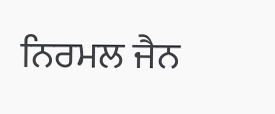ਨਿਰਮਲ ਜੈਨ